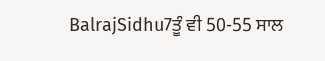BalrajSidhu7ਤੂੰ ਵੀ 50-55 ਸਾਲ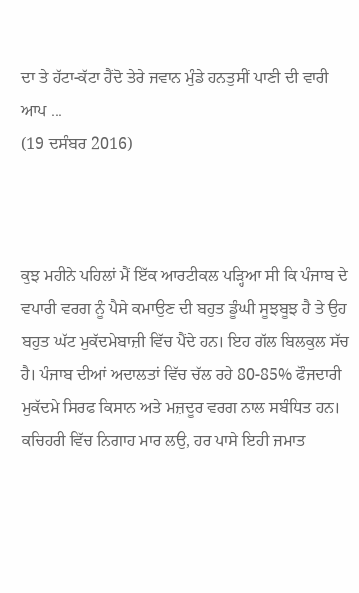ਦਾ ਤੇ ਹੱਟਾ-ਕੱਟਾ ਹੈਂਦੋ ਤੇਰੇ ਜਵਾਨ ਮੁੰਡੇ ਹਨਤੁਸੀਂ ਪਾਣੀ ਦੀ ਵਾਰੀ ਆਪ ...
(19 ਦਸੰਬਰ 2016)



ਕੁਝ ਮਹੀਨੇ ਪਹਿਲਾਂ ਮੈਂ ਇੱਕ ਆਰਟੀਕਲ ਪੜ੍ਹਿਆ ਸੀ ਕਿ ਪੰਜਾਬ ਦੇ ਵਪਾਰੀ ਵਰਗ ਨੂੰ ਪੈਸੇ ਕਮਾਉਣ ਦੀ ਬਹੁਤ ਡੂੰਘੀ ਸੂਝਬੂਝ ਹੈ ਤੇ ਉਹ ਬਹੁਤ ਘੱਟ ਮੁਕੱਦਮੇਬਾਜ਼ੀ ਵਿੱਚ ਪੈਂਦੇ ਹਨ। ਇਹ ਗੱਲ ਬਿਲਕੁਲ ਸੱਚ ਹੈ। ਪੰਜਾਬ ਦੀਆਂ ਅਦਾਲਤਾਂ ਵਿੱਚ ਚੱਲ ਰਹੇ 80-85% ਫੌਜਦਾਰੀ ਮੁਕੱਦਮੇ ਸਿਰਫ ਕਿਸਾਨ ਅਤੇ ਮਜ਼ਦੂਰ ਵਰਗ ਨਾਲ ਸਬੰਧਿਤ ਹਨ। ਕਚਿਹਰੀ ਵਿੱਚ ਨਿਗਾਹ ਮਾਰ ਲਉ, ਹਰ ਪਾਸੇ ਇਹੀ ਜਮਾਤ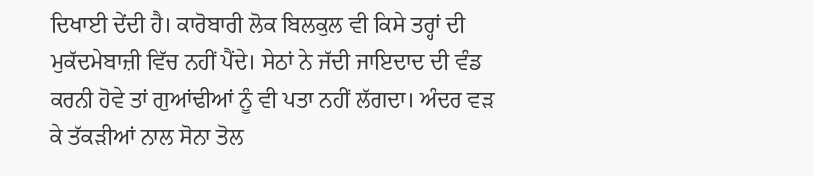ਦਿਖਾਈ ਦੇਂਦੀ ਹੈ। ਕਾਰੋਬਾਰੀ ਲੋਕ ਬਿਲਕੁਲ ਵੀ ਕਿਸੇ ਤਰ੍ਹਾਂ ਦੀ ਮੁਕੱਦਮੇਬਾਜ਼ੀ ਵਿੱਚ ਨਹੀਂ ਪੈਂਦੇ। ਸੇਠਾਂ ਨੇ ਜੱਦੀ ਜਾਇਦਾਦ ਦੀ ਵੰਡ ਕਰਨੀ ਹੋਵੇ ਤਾਂ ਗੁਆਂਢੀਆਂ ਨੂੰ ਵੀ ਪਤਾ ਨਹੀਂ ਲੱਗਦਾ। ਅੰਦਰ ਵੜ ਕੇ ਤੱਕੜੀਆਂ ਨਾਲ ਸੋਨਾ ਤੋਲ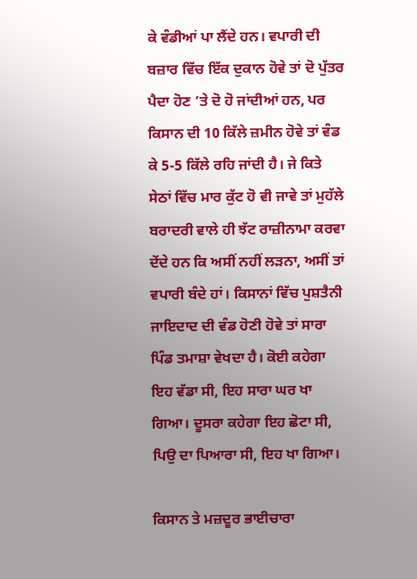ਕੇ ਵੰਡੀਆਂ ਪਾ ਲੈਂਦੇ ਹਨ। ਵਪਾਰੀ ਦੀ ਬਜ਼ਾਰ ਵਿੱਚ ਇੱਕ ਦੁਕਾਨ ਹੋਵੇ ਤਾਂ ਦੋ ਪੁੱਤਰ ਪੈਦਾ ਹੋਣ ’ਤੇ ਦੋ ਹੋ ਜਾਂਦੀਆਂ ਹਨ, ਪਰ ਕਿਸਾਨ ਦੀ 10 ਕਿੱਲੇ ਜ਼ਮੀਨ ਹੋਵੇ ਤਾਂ ਵੰਡ ਕੇ 5-5 ਕਿੱਲੇ ਰਹਿ ਜਾਂਦੀ ਹੈ। ਜੇ ਕਿਤੇ ਸੇਠਾਂ ਵਿੱਚ ਮਾਰ ਕੁੱਟ ਹੋ ਵੀ ਜਾਵੇ ਤਾਂ ਮੁਹੱਲੇ ਬਰਾਦਰੀ ਵਾਲੇ ਹੀ ਝੱਟ ਰਾਜ਼ੀਨਾਮਾ ਕਰਵਾ ਦੇਂਦੇ ਹਨ ਕਿ ਅਸੀਂ ਨਹੀਂ ਲੜਨਾ, ਅਸੀਂ ਤਾਂ ਵਪਾਰੀ ਬੰਦੇ ਹਾਂ। ਕਿਸਾਨਾਂ ਵਿੱਚ ਪੁਸ਼ਤੈਨੀ ਜਾਇਦਾਦ ਦੀ ਵੰਡ ਹੋਣੀ ਹੋਵੇ ਤਾਂ ਸਾਰਾ ਪਿੰਡ ਤਮਾਸ਼ਾ ਵੇਖਦਾ ਹੈ। ਕੋਈ ਕਹੇਗਾ ਇਹ ਵੱਡਾ ਸੀ, ਇਹ ਸਾਰਾ ਘਰ ਖਾ ਗਿਆ। ਦੂਸਰਾ ਕਹੇਗਾ ਇਹ ਛੋਟਾ ਸੀ, ਪਿਉ ਦਾ ਪਿਆਰਾ ਸੀ, ਇਹ ਖਾ ਗਿਆ।

ਕਿਸਾਨ ਤੇ ਮਜ਼ਦੂਰ ਭਾਈਚਾਰਾ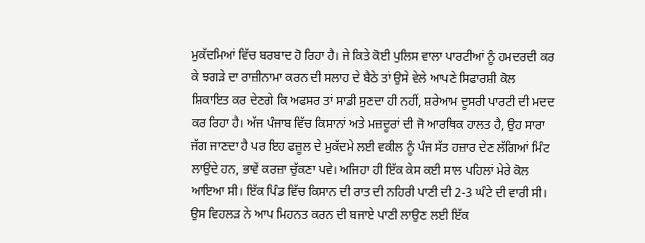ਮੁਕੱਦਮਿਆਂ ਵਿੱਚ ਬਰਬਾਦ ਹੋ ਰਿਹਾ ਹੈ। ਜੇ ਕਿਤੇ ਕੋਈ ਪੁਲਿਸ ਵਾਲਾ ਪਾਰਟੀਆਂ ਨੂੰ ਹਮਦਰਦੀ ਕਰ ਕੇ ਝਗੜੇ ਦਾ ਰਾਜ਼ੀਨਾਮਾ ਕਰਨ ਦੀ ਸਲਾਹ ਦੇ ਬੈਠੇ ਤਾਂ ਉਸੇ ਵੇਲੇ ਆਪਣੇ ਸਿਫਾਰਸ਼ੀ ਕੋਲ ਸ਼ਿਕਾਇਤ ਕਰ ਦੇਣਗੇ ਕਿ ਅਫਸਰ ਤਾਂ ਸਾਡੀ ਸੁਣਦਾ ਹੀ ਨਹੀਂ, ਸ਼ਰੇਆਮ ਦੂਸਰੀ ਪਾਰਟੀ ਦੀ ਮਦਦ ਕਰ ਰਿਹਾ ਹੈ। ਅੱਜ ਪੰਜਾਬ ਵਿੱਚ ਕਿਸਾਨਾਂ ਅਤੇ ਮਜ਼ਦੂਰਾਂ ਦੀ ਜੋ ਆਰਥਿਕ ਹਾਲਤ ਹੈ, ਉਹ ਸਾਰਾ ਜੱਗ ਜਾਣਦਾ ਹੈ ਪਰ ਇਹ ਫਜ਼ੂਲ ਦੇ ਮੁਕੱਦਮੇ ਲਈ ਵਕੀਲ ਨੂੰ ਪੰਜ ਸੱਤ ਹਜ਼ਾਰ ਦੇਣ ਲੱਗਿਆਂ ਮਿੰਟ ਲਾਉਂਦੇ ਹਨ, ਭਾਵੇਂ ਕਰਜ਼ਾ ਚੁੱਕਣਾ ਪਵੇ। ਅਜਿਹਾ ਹੀ ਇੱਕ ਕੇਸ ਕਈ ਸਾਲ ਪਹਿਲਾਂ ਮੇਰੇ ਕੋਲ ਆਇਆ ਸੀ। ਇੱਕ ਪਿੰਡ ਵਿੱਚ ਕਿਸਾਨ ਦੀ ਰਾਤ ਦੀ ਨਹਿਰੀ ਪਾਣੀ ਦੀ 2-3 ਘੰਟੇ ਦੀ ਵਾਰੀ ਸੀ। ਉਸ ਵਿਹਲੜ ਨੇ ਆਪ ਮਿਹਨਤ ਕਰਨ ਦੀ ਬਜਾਏ ਪਾਣੀ ਲਾਉਣ ਲਈ ਇੱਕ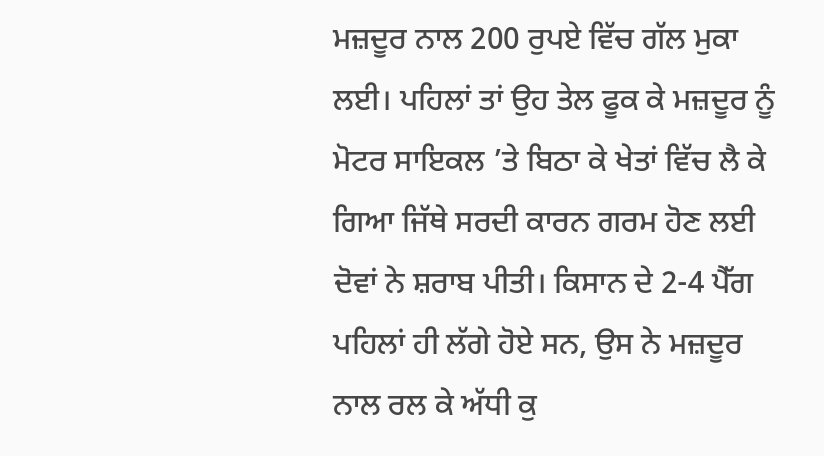ਮਜ਼ਦੂਰ ਨਾਲ 200 ਰੁਪਏ ਵਿੱਚ ਗੱਲ ਮੁਕਾ ਲਈ। ਪਹਿਲਾਂ ਤਾਂ ਉਹ ਤੇਲ ਫੂਕ ਕੇ ਮਜ਼ਦੂਰ ਨੂੰ ਮੋਟਰ ਸਾਇਕਲ ’ਤੇ ਬਿਠਾ ਕੇ ਖੇਤਾਂ ਵਿੱਚ ਲੈ ਕੇ ਗਿਆ ਜਿੱਥੇ ਸਰਦੀ ਕਾਰਨ ਗਰਮ ਹੋਣ ਲਈ ਦੋਵਾਂ ਨੇ ਸ਼ਰਾਬ ਪੀਤੀ। ਕਿਸਾਨ ਦੇ 2-4 ਪੈੱਗ ਪਹਿਲਾਂ ਹੀ ਲੱਗੇ ਹੋਏ ਸਨ, ਉਸ ਨੇ ਮਜ਼ਦੂਰ ਨਾਲ ਰਲ ਕੇ ਅੱਧੀ ਕੁ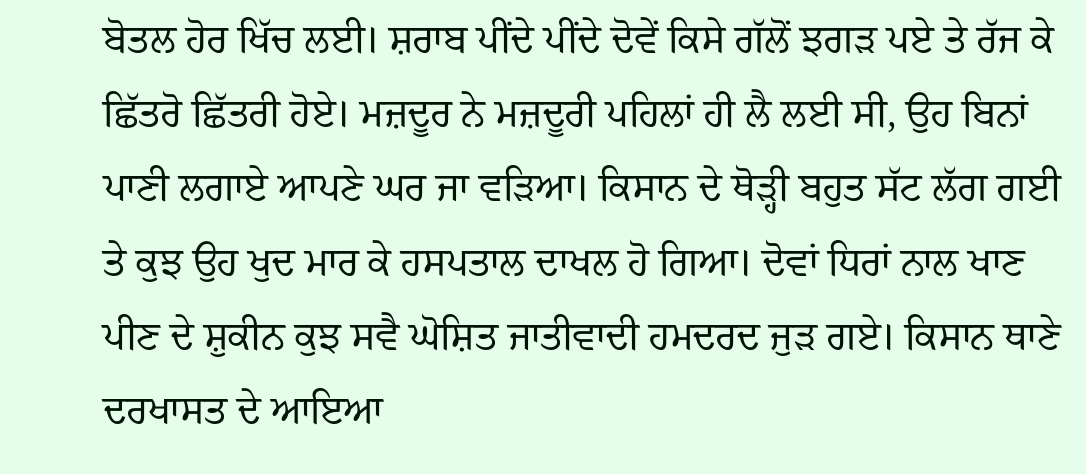ਬੋਤਲ ਹੋਰ ਖਿੱਚ ਲਈ। ਸ਼ਰਾਬ ਪੀਂਦੇ ਪੀਂਦੇ ਦੋਵੇਂ ਕਿਸੇ ਗੱਲੋਂ ਝਗੜ ਪਏ ਤੇ ਰੱਜ ਕੇ ਛਿੱਤਰੋ ਛਿੱਤਰੀ ਹੋਏ। ਮਜ਼ਦੂਰ ਨੇ ਮਜ਼ਦੂਰੀ ਪਹਿਲਾਂ ਹੀ ਲੈ ਲਈ ਸੀ, ਉਹ ਬਿਨਾਂ ਪਾਣੀ ਲਗਾਏ ਆਪਣੇ ਘਰ ਜਾ ਵੜਿਆ। ਕਿਸਾਨ ਦੇ ਥੋੜ੍ਹੀ ਬਹੁਤ ਸੱਟ ਲੱਗ ਗਈ ਤੇ ਕੁਝ ਉਹ ਖੁਦ ਮਾਰ ਕੇ ਹਸਪਤਾਲ ਦਾਖਲ ਹੋ ਗਿਆ। ਦੋਵਾਂ ਧਿਰਾਂ ਨਾਲ ਖਾਣ ਪੀਣ ਦੇ ਸ਼ੁਕੀਨ ਕੁਝ ਸਵੈ ਘੋਸ਼ਿਤ ਜਾਤੀਵਾਦੀ ਹਮਦਰਦ ਜੁੜ ਗਏ। ਕਿਸਾਨ ਥਾਣੇ ਦਰਖਾਸਤ ਦੇ ਆਇਆ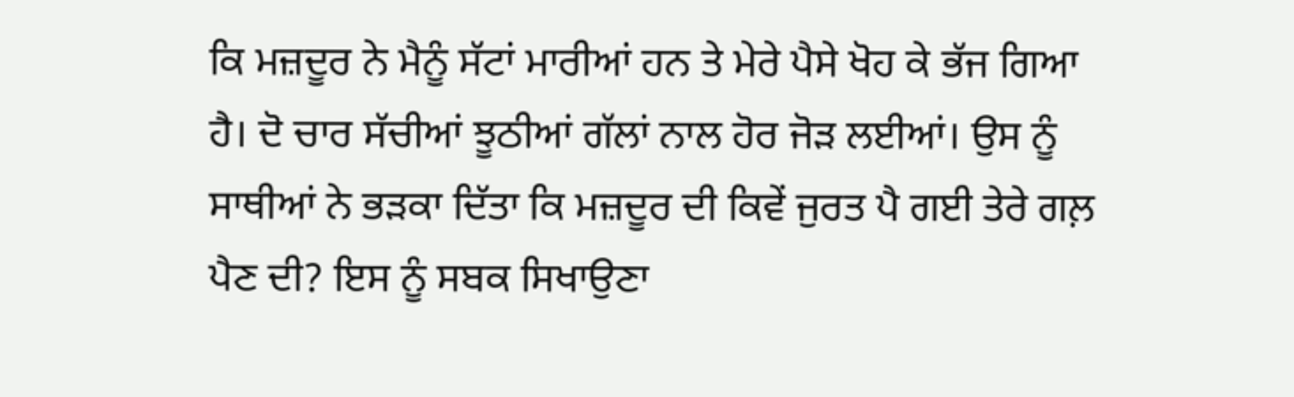ਕਿ ਮਜ਼ਦੂਰ ਨੇ ਮੈਨੂੰ ਸੱਟਾਂ ਮਾਰੀਆਂ ਹਨ ਤੇ ਮੇਰੇ ਪੈਸੇ ਖੋਹ ਕੇ ਭੱਜ ਗਿਆ ਹੈ। ਦੋ ਚਾਰ ਸੱਚੀਆਂ ਝੂਠੀਆਂ ਗੱਲਾਂ ਨਾਲ ਹੋਰ ਜੋੜ ਲਈਆਂ। ਉਸ ਨੂੰ ਸਾਥੀਆਂ ਨੇ ਭੜਕਾ ਦਿੱਤਾ ਕਿ ਮਜ਼ਦੂਰ ਦੀ ਕਿਵੇਂ ਜੁਰਤ ਪੈ ਗਈ ਤੇਰੇ ਗਲ਼ ਪੈਣ ਦੀ? ਇਸ ਨੂੰ ਸਬਕ ਸਿਖਾਉਣਾ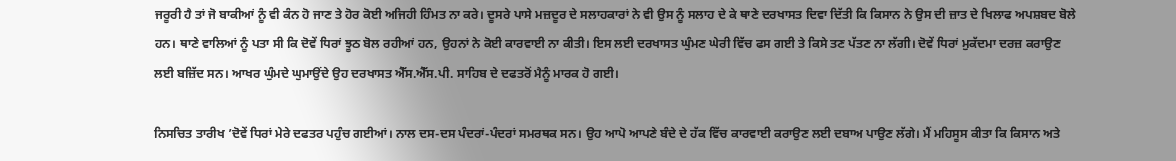ਜਰੂਰੀ ਹੈ ਤਾਂ ਜੋ ਬਾਕੀਆਂ ਨੂੰ ਵੀ ਕੰਨ ਹੋ ਜਾਣ ਤੇ ਹੋਰ ਕੋਈ ਅਜਿਹੀ ਹਿੰਮਤ ਨਾ ਕਰੇ। ਦੂਸਰੇ ਪਾਸੇ ਮਜ਼ਦੂਰ ਦੇ ਸਲਾਹਕਾਰਾਂ ਨੇ ਵੀ ਉਸ ਨੂੰ ਸਲਾਹ ਦੇ ਕੇ ਥਾਣੇ ਦਰਖਾਸਤ ਦਿਵਾ ਦਿੱਤੀ ਕਿ ਕਿਸਾਨ ਨੇ ਉਸ ਦੀ ਜ਼ਾਤ ਦੇ ਖਿਲਾਫ ਅਪਸ਼ਬਦ ਬੋਲੇ ਹਨ। ਥਾਣੇ ਵਾਲਿਆਂ ਨੂੰ ਪਤਾ ਸੀ ਕਿ ਦੋਵੇਂ ਧਿਰਾਂ ਝੂਠ ਬੋਲ ਰਹੀਆਂ ਹਨ, ਉਹਨਾਂ ਨੇ ਕੋਈ ਕਾਰਵਾਈ ਨਾ ਕੀਤੀ। ਇਸ ਲਈ ਦਰਖਾਸਤ ਘੁੰਮਣ ਘੇਰੀ ਵਿੱਚ ਫਸ ਗਈ ਤੇ ਕਿਸੇ ਤਣ ਪੱਤਣ ਨਾ ਲੱਗੀ। ਦੋਵੇਂ ਧਿਰਾਂ ਮੁਕੱਦਮਾ ਦਰਜ਼ ਕਰਾਉਣ ਲਈ ਬਜ਼ਿੱਦ ਸਨ। ਆਖਰ ਘੁੰਮਦੇ ਘੁਮਾਉਂਦੇ ਉਹ ਦਰਖਾਸਤ ਐੱਸ.ਐੱਸ.ਪੀ. ਸਾਹਿਬ ਦੇ ਦਫਤਰੋਂ ਮੈਨੂੰ ਮਾਰਕ ਹੋ ਗਈ।

ਨਿਸਚਿਤ ਤਾਰੀਖ ’ਦੋਵੇਂ ਧਿਰਾਂ ਮੇਰੇ ਦਫਤਰ ਪਹੁੰਚ ਗਈਆਂ। ਨਾਲ ਦਸ-ਦਸ ਪੰਦਰਾਂ-ਪੰਦਰਾਂ ਸਮਰਥਕ ਸਨ। ਉਹ ਆਪੋ ਆਪਣੇ ਬੰਦੇ ਦੇ ਹੱਕ ਵਿੱਚ ਕਾਰਵਾਈ ਕਰਾਉਣ ਲਈ ਦਬਾਅ ਪਾਉਣ ਲੱਗੇ। ਮੈਂ ਮਹਿਸੂਸ ਕੀਤਾ ਕਿ ਕਿਸਾਨ ਅਤੇ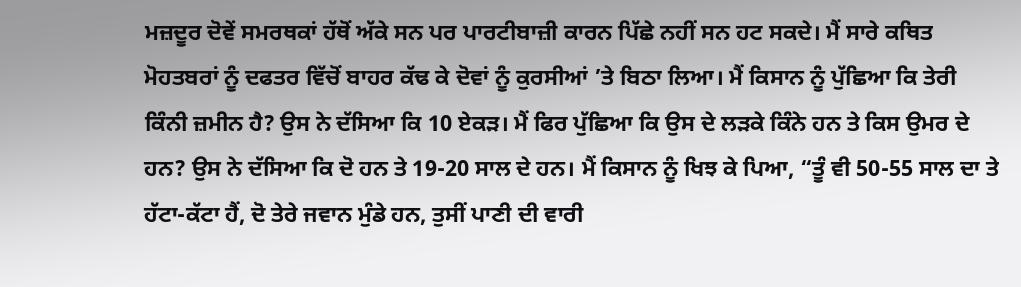ਮਜ਼ਦੂਰ ਦੋਵੇਂ ਸਮਰਥਕਾਂ ਹੱਥੋਂ ਅੱਕੇ ਸਨ ਪਰ ਪਾਰਟੀਬਾਜ਼ੀ ਕਾਰਨ ਪਿੱਛੇ ਨਹੀਂ ਸਨ ਹਟ ਸਕਦੇ। ਮੈਂ ਸਾਰੇ ਕਥਿਤ ਮੋਹਤਬਰਾਂ ਨੂੰ ਦਫਤਰ ਵਿੱਚੋਂ ਬਾਹਰ ਕੱਢ ਕੇ ਦੋਵਾਂ ਨੂੰ ਕੁਰਸੀਆਂ ’ਤੇ ਬਿਠਾ ਲਿਆ। ਮੈਂ ਕਿਸਾਨ ਨੂੰ ਪੁੱਛਿਆ ਕਿ ਤੇਰੀ ਕਿੰਨੀ ਜ਼ਮੀਨ ਹੈ? ਉਸ ਨੇ ਦੱਸਿਆ ਕਿ 10 ਏਕੜ। ਮੈਂ ਫਿਰ ਪੁੱਛਿਆ ਕਿ ਉਸ ਦੇ ਲੜਕੇ ਕਿੰਨੇ ਹਨ ਤੇ ਕਿਸ ਉਮਰ ਦੇ ਹਨ? ਉਸ ਨੇ ਦੱਸਿਆ ਕਿ ਦੋ ਹਨ ਤੇ 19-20 ਸਾਲ ਦੇ ਹਨ। ਮੈਂ ਕਿਸਾਨ ਨੂੰ ਖਿਝ ਕੇ ਪਿਆ, “ਤੂੰ ਵੀ 50-55 ਸਾਲ ਦਾ ਤੇ ਹੱਟਾ-ਕੱਟਾ ਹੈਂ, ਦੋ ਤੇਰੇ ਜਵਾਨ ਮੁੰਡੇ ਹਨ, ਤੁਸੀਂ ਪਾਣੀ ਦੀ ਵਾਰੀ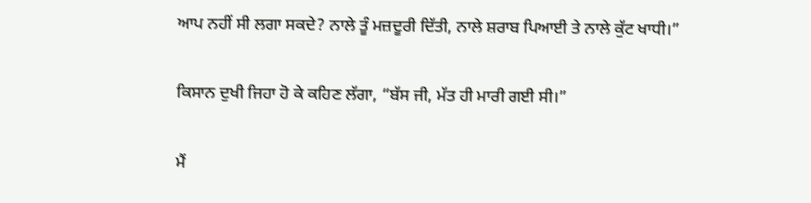ਆਪ ਨਹੀਂ ਸੀ ਲਗਾ ਸਕਦੇ? ਨਾਲੇ ਤੂੰ ਮਜ਼ਦੂਰੀ ਦਿੱਤੀ, ਨਾਲੇ ਸ਼ਰਾਬ ਪਿਆਈ ਤੇ ਨਾਲੇ ਕੁੱਟ ਖਾਧੀ।”

ਕਿਸਾਨ ਦੁਖੀ ਜਿਹਾ ਹੋ ਕੇ ਕਹਿਣ ਲੱਗਾ, “ਬੱਸ ਜੀ, ਮੱਤ ਹੀ ਮਾਰੀ ਗਈ ਸੀ।”

ਮੈਂ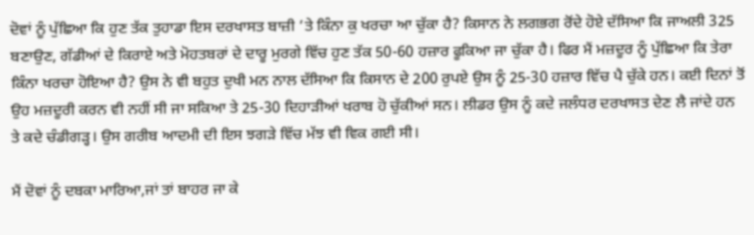ਦੋਵਾਂ ਨੂੰ ਪੁੱਛਿਆ ਕਿ ਹੁਣ ਤੱਕ ਤੁਹਾਡਾ ਇਸ ਦਰਖਾਸਤ ਬਾਜ਼ੀ ’ਤੇ ਕਿੰਨਾ ਕੁ ਖਰਚਾ ਆ ਚੁੱਕਾ ਹੈ? ਕਿਸਾਨ ਨੇ ਲਗਭਗ ਰੋਂਦੇ ਹੋਏ ਦੱਸਿਆ ਕਿ ਜਾਅਲੀ 325 ਬਣਾਉਣ, ਗੱਡੀਆਂ ਦੇ ਕਿਰਾਏ ਅਤੇ ਮੋਹਤਬਰਾਂ ਦੇ ਦਾਰੂ ਮੁਰਗੇ ਵਿੱਚ ਹੁਣ ਤੱਕ 50-60 ਹਜ਼ਾਰ ਫੂਕਿਆ ਜਾ ਚੁੱਕਾ ਹੈ। ਫਿਰ ਮੈਂ ਮਜ਼ਦੂਰ ਨੂੰ ਪੁੱਛਿਆ ਕਿ ਤੇਰਾ ਕਿੰਨਾ ਖਰਚਾ ਹੋਇਆ ਹੈ? ਉਸ ਨੇ ਵੀ ਬਹੁਤ ਦੁਖੀ ਮਨ ਨਾਲ ਦੱਸਿਆ ਕਿ ਕਿਸਾਨ ਦੇ 200 ਰੁਪਏ ਉਸ ਨੂੰ 25-30 ਹਜ਼ਾਰ ਵਿੱਚ ਪੈ ਚੁੱਕੇ ਹਨ। ਕਈ ਦਿਨਾਂ ਤੋਂ ਉਹ ਮਜ਼ਦੂਰੀ ਕਰਨ ਵੀ ਨਹੀਂ ਸੀ ਜਾ ਸਕਿਆ ਤੇ 25-30 ਦਿਹਾੜੀਆਂ ਖਰਾਬ ਹੋ ਚੁੱਕੀਆਂ ਸਨ। ਲੀਡਰ ਉਸ ਨੂੰ ਕਦੇ ਜਲੰਧਰ ਦਰਖਾਸਤ ਦੇਣ ਲੈ ਜਾਂਦੇ ਹਨ ਤੇ ਕਦੇ ਚੰਡੀਗੜ੍ਹ। ਉਸ ਗਰੀਬ ਆਦਮੀ ਦੀ ਇਸ ਝਗੜੇ ਵਿੱਚ ਮੱਝ ਵੀ ਵਿਕ ਗਈ ਸੀ।

ਮੈਂ ਦੋਵਾਂ ਨੂੰ ਦਬਕਾ ਮਾਰਿਆ,ਜਾਂ ਤਾਂ ਬਾਹਰ ਜਾ ਕੇ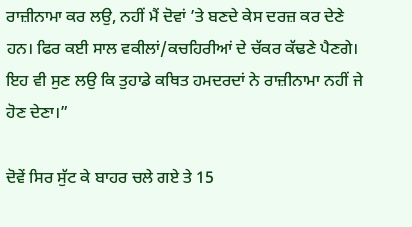ਰਾਜ਼ੀਨਾਮਾ ਕਰ ਲਉ, ਨਹੀਂ ਮੈਂ ਦੋਵਾਂ ’ਤੇ ਬਣਦੇ ਕੇਸ ਦਰਜ਼ ਕਰ ਦੇਣੇ ਹਨ। ਫਿਰ ਕਈ ਸਾਲ ਵਕੀਲਾਂ/ਕਚਹਿਰੀਆਂ ਦੇ ਚੱਕਰ ਕੱਢਣੇ ਪੈਣਗੇ। ਇਹ ਵੀ ਸੁਣ ਲਉ ਕਿ ਤੁਹਾਡੇ ਕਥਿਤ ਹਮਦਰਦਾਂ ਨੇ ਰਾਜ਼ੀਨਾਮਾ ਨਹੀਂ ਜੇ ਹੋਣ ਦੇਣਾ।”

ਦੋਵੇਂ ਸਿਰ ਸੁੱਟ ਕੇ ਬਾਹਰ ਚਲੇ ਗਏ ਤੇ 15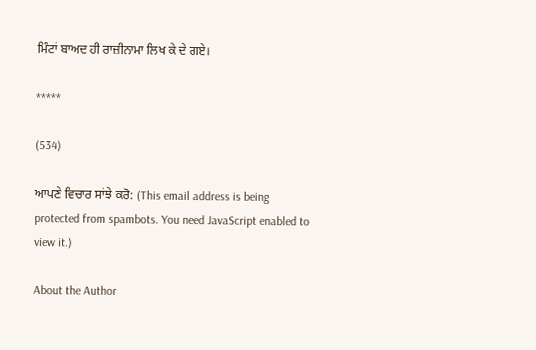ਮਿੰਟਾਂ ਬਾਅਦ ਹੀ ਰਾਜ਼ੀਨਾਮਾ ਲਿਖ ਕੇ ਦੇ ਗਏ।

*****

(534)

ਆਪਣੇ ਵਿਚਾਰ ਸਾਂਝੇ ਕਰੋ: (This email address is being protected from spambots. You need JavaScript enabled to view it.)

About the Author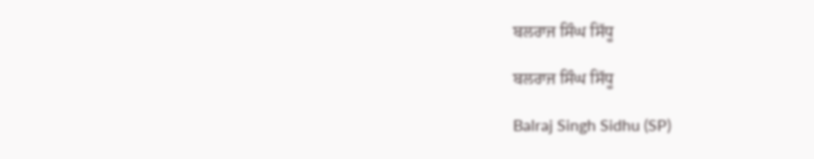ਬਲਰਾਜ ਸਿੰਘ ਸਿੱਧੂ

ਬਲਰਾਜ ਸਿੰਘ ਸਿੱਧੂ

Balraj Singh Sidhu (SP)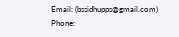Email: (bssidhupps@gmail.com)
Phone: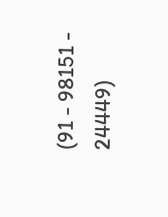(91 - 98151 - 24449)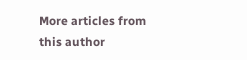More articles from this author